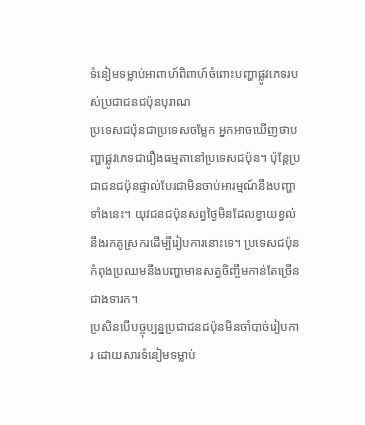ទំនៀមទម្លាប់អាពាហ៍ពិពាហ៍ចំពោះបញ្ហាផ្លូវភេទរបស់ប្រជាជនជប៉ុនបុរាណ
ប្រទេសជប៉ុនជាប្រទេសចម្លែក អ្នកអាចឃើញថាបញ្ហាផ្លូវភេទជារឿងធម្មតានៅប្រទេសជប៉ុន។ ប៉ុន្តែប្រជាជនជប៉ុនផ្ទាល់បែរជាមិនចាប់អារម្មណ៍នឹងបញ្ហាទាំងនេះ។ យុវជនជប៉ុនសព្វថ្ងៃមិនដែលខ្វាយខ្វល់នឹងរកគូស្រករដើម្បីរៀបការនោះទេ។ ប្រទេសជប៉ុនកំពុងប្រឈមនឹងបញ្ហាមានសត្វចិញ្ចឹមកាន់តែច្រើនជាងទារក។
ប្រសិនបើបច្ចុប្បន្នប្រជាជនជប៉ុនមិនចាំបាច់រៀបការ ដោយសារទំនៀមទម្លាប់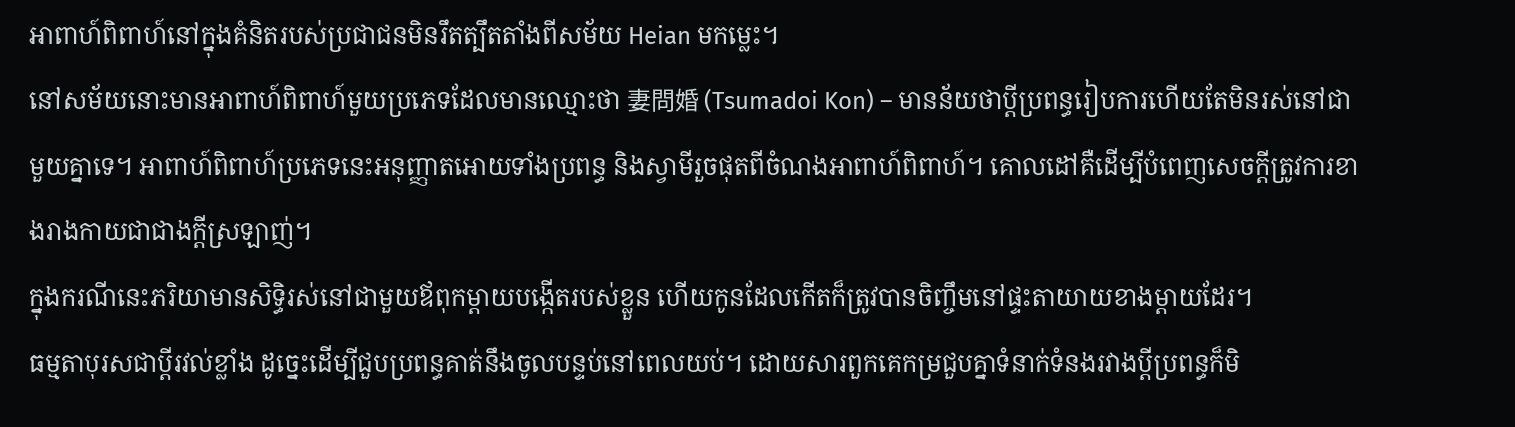អាពាហ៍ពិពាហ៍នៅក្នុងគំនិតរបស់ប្រជាជនមិនរឹតត្បឹតតាំងពីសម័យ Heian មកម្លេះ។
នៅសម័យនោះមានអាពាហ៍ពិពាហ៍មួយប្រភេទដែលមានឈ្មោះថា 妻問婚 (Tsumadoi Kon) – មានន័យថាប្តីប្រពន្ធរៀបការហើយតែមិនរស់នៅជាមួយគ្នាទេ។ អាពាហ៍ពិពាហ៍ប្រភេទនេះអនុញ្ញាតអោយទាំងប្រពន្ធ និងស្វាមីរួចផុតពីចំណងអាពាហ៍ពិពាហ៍។ គោលដៅគឺដើម្បីបំពេញសេចក្តីត្រូវការខាងរាងកាយជាជាងក្តីស្រឡាញ់។
ក្នុងករណីនេះភរិយាមានសិទ្ធិរស់នៅជាមួយឪពុកម្តាយបង្កើតរបស់ខ្លួន ហើយកូនដែលកើតក៏ត្រូវបានចិញ្ចឹមនៅផ្ទះតាយាយខាងម្តាយដែរ។
ធម្មតាបុរសជាប្តីរវល់ខ្លាំង ដូច្នេះដើម្បីជួបប្រពន្ធគាត់នឹងចូលបន្ទប់នៅពេលយប់។ ដោយសារពួកគេកម្រជួបគ្នាទំនាក់ទំនងរវាងប្តីប្រពន្ធក៏មិ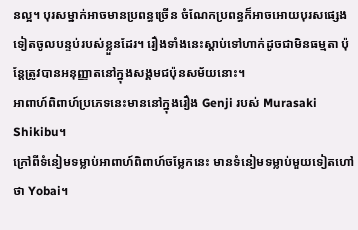នល្អ។ បុរសម្នាក់អាចមានប្រពន្ធច្រើន ចំណែកប្រពន្ធក៏អាចអោយបុរសផ្សេងទៀតចូលបន្ទប់របស់ខ្លួនដែរ។ រឿងទាំងនេះស្តាប់ទៅហាក់ដូចជាមិនធម្មតា ប៉ុន្តែត្រូវបានអនុញ្ញាតនៅក្នុងសង្គមជប៉ុនសម័យនោះ។
អាពាហ៍ពិពាហ៍ប្រភេទនេះមាននៅក្នុងរឿង Genji របស់ Murasaki Shikibu។
ក្រៅពីទំនៀមទម្លាប់អាពាហ៍ពិពាហ៍ចម្លែកនេះ មានទំនៀមទម្លាប់មួយទៀតហៅថា Yobai។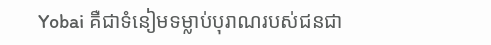Yobai គឺជាទំនៀមទម្លាប់បុរាណរបស់ជនជា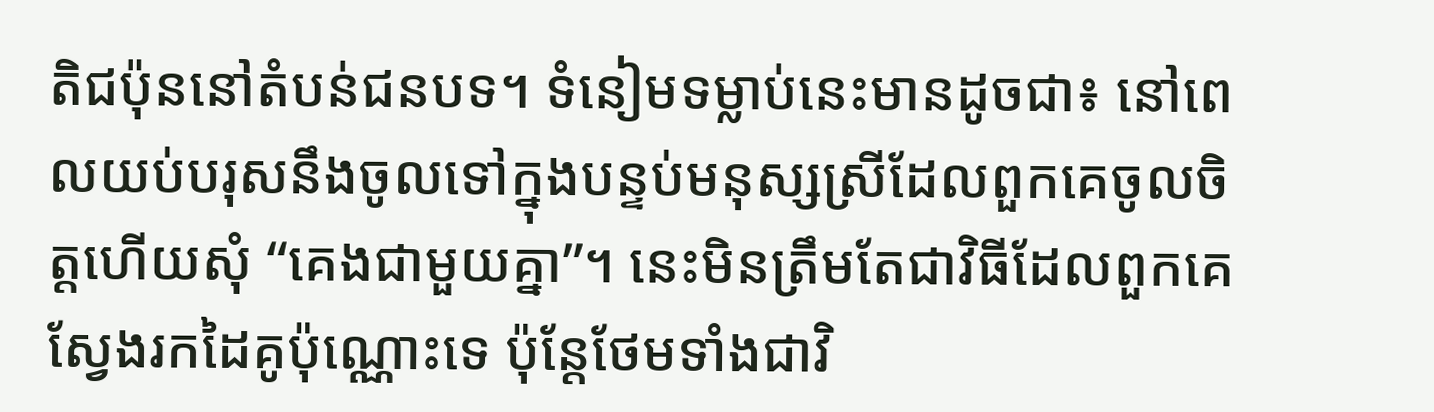តិជប៉ុននៅតំបន់ជនបទ។ ទំនៀមទម្លាប់នេះមានដូចជា៖ នៅពេលយប់បរុសនឹងចូលទៅក្នុងបន្ទប់មនុស្សស្រីដែលពួកគេចូលចិត្តហើយសុំ “គេងជាមួយគ្នា”។ នេះមិនត្រឹមតែជាវិធីដែលពួកគេស្វែងរកដៃគូប៉ុណ្ណោះទេ ប៉ុន្តែថែមទាំងជាវិ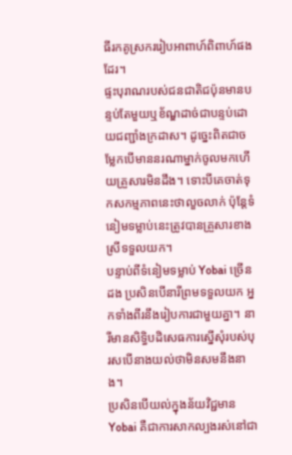ធីរកគូស្រកររៀបអាពាហ៍ពិពាហ៍ផងដែរ។
ផ្ទះបុរាណរបស់ជនជាតិជប៉ុនមានបន្ទប់តែមួយឬខ័ណ្ឌដាច់ជាបន្ទប់ដោយជញ្ជាំងក្រដាស។ ដូច្នេះពិតជាចម្លែកបើមាននរណាម្នាក់ចូលមកហើយគ្រួសារមិនដឹង។ ទោះបីគេចាត់ទុកសកម្មភាពនេះថាលួចលាក់ ប៉ុន្តែទំនៀមទម្លាប់នេះត្រូវបានគ្រួសារខាងស្រីទទួលយក។
បន្ទាប់ពីទំនៀមទម្លាប់ Yobai ច្រើនដង ប្រសិនបើនារីព្រមទទួលយក អ្នកទាំងពីរនឹងរៀបការជាមួយគ្នា។ នារីមានសិទ្ធិបដិសេធការស្នើសុំរបស់បុរសបើនាងយល់ថាមិនសមនឹងនាង។
ប្រសិនបើយល់ក្នុងន័យវិជ្ជមាន Yobai គឺជាការសាកល្បងរស់នៅជា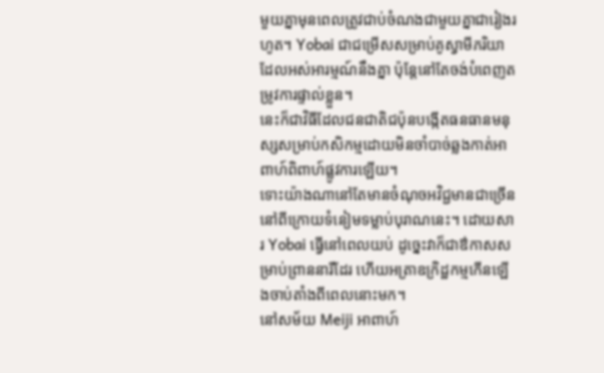មួយគ្នាមុនពេលត្រូវជាប់ចំណងជាមួយគ្នាជារៀងរហូត។ Yobai ជាជម្រើសសម្រាប់គូស្វាមីភរិយាដែលអស់អារម្មណ៍នឹងគ្នា ប៉ុន្តែនៅតែចង់បំពេញតម្រូវការផ្ទាល់ខ្លួន។
នេះក៏ជាវិធីដែលជនជាតិជប៉ុនបង្កើតធនធានមនុស្សសម្រាប់កសិកម្មដោយមិនចាំបាច់ឆ្លងកាត់អាពាហ៍ពិពាហ៍ផ្លូវការឡើយ។
ទោះយ៉ាងណានៅតែមានចំណុចអវិជ្ជមានជាច្រើននៅពីក្រោយទំនៀមទម្លាប់បុរាណនេះ។ ដោយសារ Yobai ធ្វើនៅពេលយប់ ដូច្នេះវាក៏ជាឳកាសសម្រាប់ព្រាននារីដែរ ហើយអត្រាឧក្រិដ្ឋកម្មកើនឡើងចាប់តាំងពីពេលនោះមក។
នៅសម័យ Meiji អាពាហ៍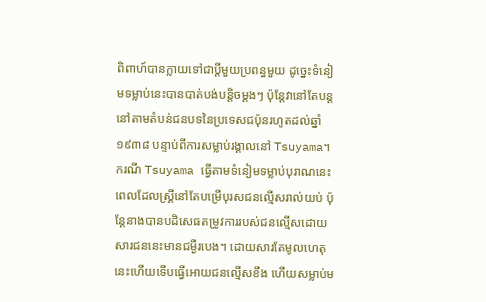ពិពាហ៍បានក្លាយទៅជាប្តីមួយប្រពន្ធមួយ ដូច្នេះទំនៀមទម្លាប់នេះបានបាត់បង់បន្តិចម្តងៗ ប៉ុន្តែវានៅតែបន្តនៅតាមតំបន់ជនបទនៃប្រទេសជប៉ុនរហូតដល់ឆ្នាំ ១៩៣៨ បន្ទាប់ពីការសម្លាប់រង្គាលនៅ Tsuyama។
ករណី Tsuyama ធ្វើតាមទំនៀមទម្លាប់បុរាណនេះ ពេលដែលស្រ្តីនៅតែបម្រើបុរសជនល្មើសរាល់យប់ ប៉ុន្តែនាងបានបដិសេធតម្រូវការរបស់ជនល្មើសដោយសារជននេះមានជម្ងឺរបេង។ ដោយសារតែមូលហេតុនេះហើយទើបធ្វើអោយជនល្មើសខឹង ហើយសម្លាប់ម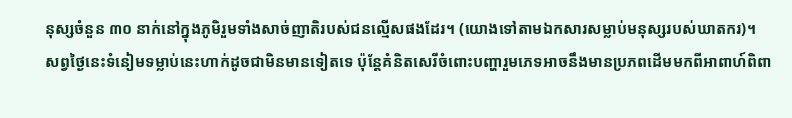នុស្សចំនួន ៣០ នាក់នៅក្នុងភូមិរួមទាំងសាច់ញាតិរបស់ជនល្មើសផងដែរ។ (យោងទៅតាមឯកសារសម្លាប់មនុស្សរបស់ឃាតករ)។
សព្វថ្ងៃនេះទំនៀមទម្លាប់នេះហាក់ដូចជាមិនមានទៀតទេ ប៉ុន្តែគំនិតសេរីចំពោះបញ្ហារួមភេទអាចនឹងមានប្រភពដើមមកពីអាពាហ៍ពិពា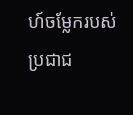ហ៍ចម្លែករបស់ប្រជាជ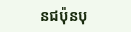នជប៉ុនបុ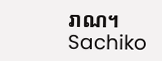រាណ។
Sachiko